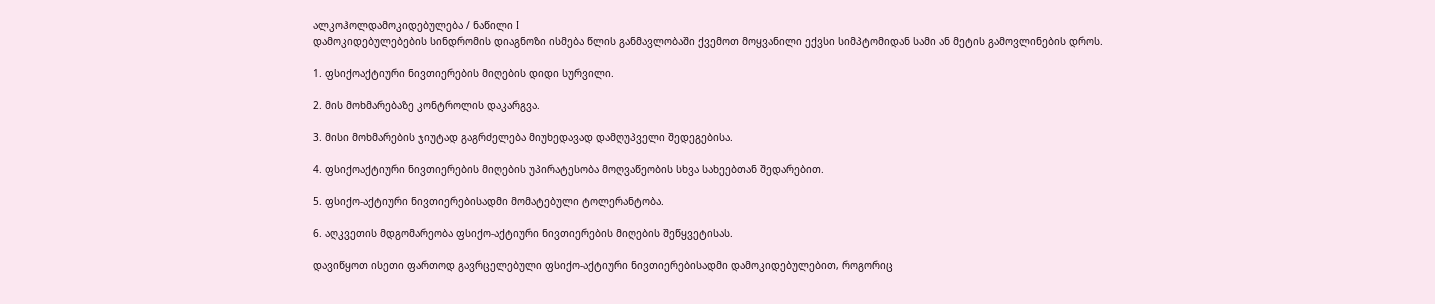ალკოჰოლდამოკიდებულება / ნაწილი I
დამოკიდებულებების სინდრომის დიაგნოზი ისმება წლის განმავლობაში ქვემოთ მოყვანილი ექვსი სიმპტომიდან სამი ან მეტის გამოვლინების დროს.

1. ფსიქოაქტიური ნივთიერების მიღების დიდი სურვილი.

2. მის მოხმარებაზე კონტროლის დაკარგვა.

3. მისი მოხმარების ჯიუტად გაგრძელება მიუხედავად დამღუპველი შედეგებისა.

4. ფსიქოაქტიური ნივთიერების მიღების უპირატესობა მოღვაწეობის სხვა სახეებთან შედარებით.

5. ფსიქო-აქტიური ნივთიერებისადმი მომატებული ტოლერანტობა.

6. აღკვეთის მდგომარეობა ფსიქო-აქტიური ნივთიერების მიღების შეწყვეტისას.

დავიწყოთ ისეთი ფართოდ გავრცელებული ფსიქო-აქტიური ნივთიერებისადმი დამოკიდებულებით, როგორიც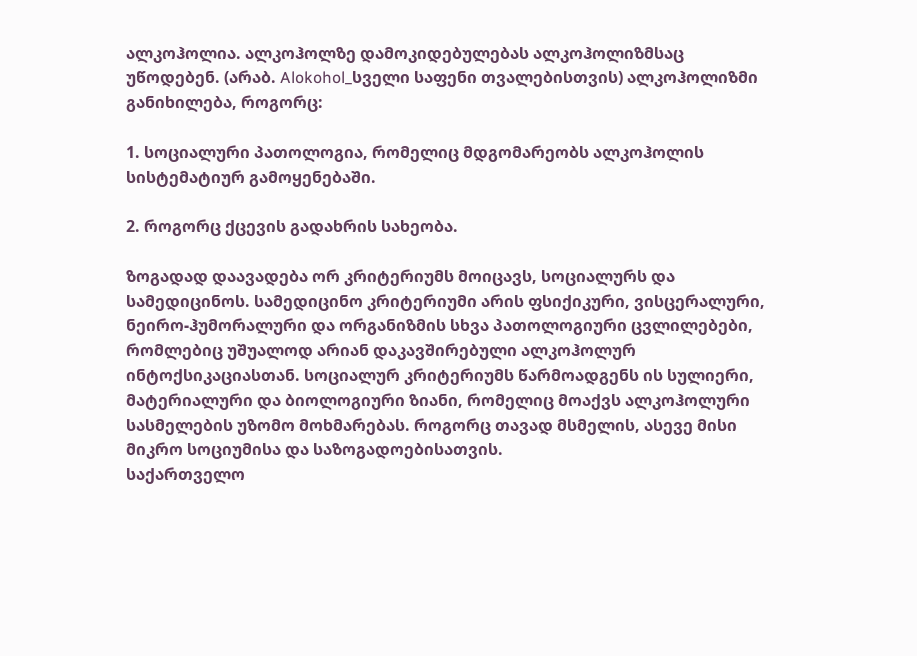ალკოჰოლია. ალკოჰოლზე დამოკიდებულებას ალკოჰოლიზმსაც უწოდებენ. (არაბ. Alokohol_სველი საფენი თვალებისთვის) ალკოჰოლიზმი განიხილება, როგორც:

1. სოციალური პათოლოგია, რომელიც მდგომარეობს ალკოჰოლის სისტემატიურ გამოყენებაში.

2. როგორც ქცევის გადახრის სახეობა.

ზოგადად დაავადება ორ კრიტერიუმს მოიცავს, სოციალურს და სამედიცინოს. სამედიცინო კრიტერიუმი არის ფსიქიკური, ვისცერალური, ნეირო-ჰუმორალური და ორგანიზმის სხვა პათოლოგიური ცვლილებები, რომლებიც უშუალოდ არიან დაკავშირებული ალკოჰოლურ ინტოქსიკაციასთან. სოციალურ კრიტერიუმს წარმოადგენს ის სულიერი, მატერიალური და ბიოლოგიური ზიანი, რომელიც მოაქვს ალკოჰოლური სასმელების უზომო მოხმარებას. როგორც თავად მსმელის, ასევე მისი მიკრო სოციუმისა და საზოგადოებისათვის.
საქართველო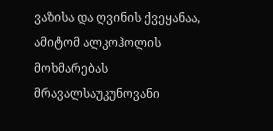ვაზისა და ღვინის ქვეყანაა, ამიტომ ალკოჰოლის მოხმარებას მრავალსაუკუნოვანი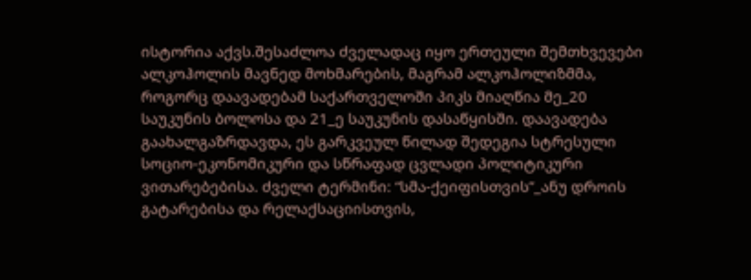ისტორია აქვს.შესაძლოა ძველადაც იყო ერთეული შემთხვევები ალკოჰოლის მავნედ მოხმარების, მაგრამ ალკოჰოლიზმმა, როგორც დაავადებამ საქართველოში პიკს მიაღწია მე_20 საუკუნის ბოლოსა და 21_ე საუკუნის დასაწყისში. დაავადება გაახალგაზრდავდა, ეს გარკვეულ წილად შედეგია სტრესული სოციო-ეკონომიკური და სწრაფად ცვლადი პოლიტიკური ვითარებებისა. ძველი ტერმინი: “სმა-ქეიფისთვის”_ანუ დროის გატარებისა და რელაქსაციისთვის,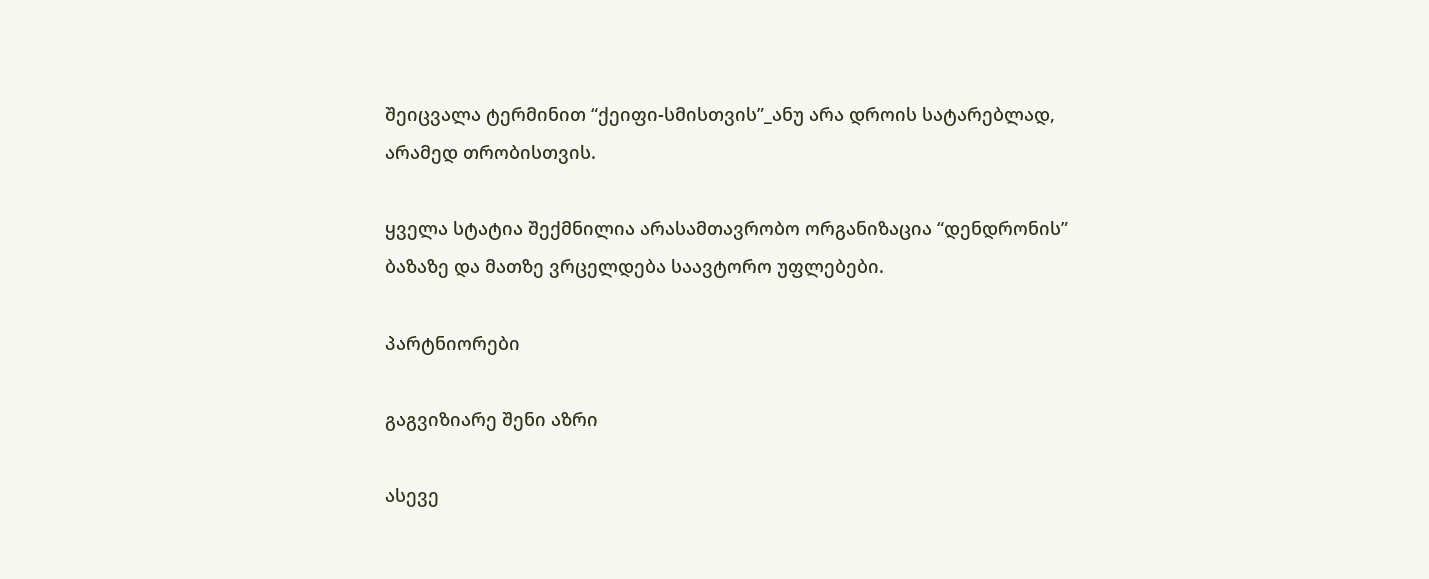შეიცვალა ტერმინით “ქეიფი-სმისთვის”_ანუ არა დროის სატარებლად, არამედ თრობისთვის.

ყველა სტატია შექმნილია არასამთავრობო ორგანიზაცია “დენდრონის” ბაზაზე და მათზე ვრცელდება საავტორო უფლებები.

პარტნიორები

გაგვიზიარე შენი აზრი

ასევე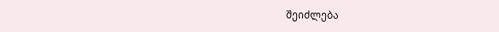შეიძლება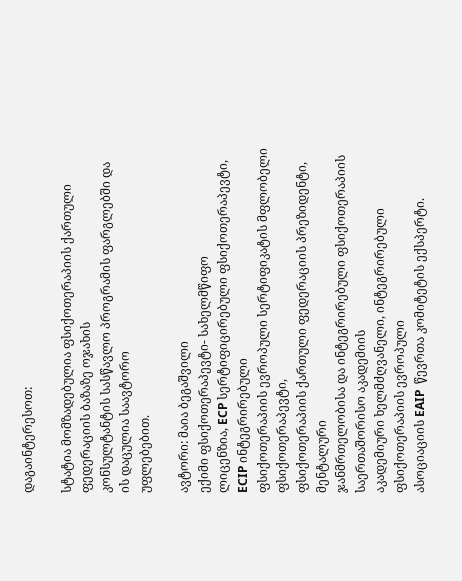დაგაინტერესოთ:

სტატია მომზადებულია ფსიქოთერაპიის ქართული ფედერაციის ბაზაზე ოჯახის
კონსულტანტის სასწავლო პროგრამის ფარგლებში და ის დაცულია საავტორო
უფლებებით.

ავტორი: მაია ბეგაშვილი
ექიმი ფსიქოთერაპევტი- სახელმწიფო
ლიცენზია, ECP სერტიფიცირებული ფსიქოთერაპევტი, ECIP ინტეგრირებული
ფსიქოთერაპიის ევროპული სერტიფიკატის მფლობელი ფსიქოთერაპევტი,
ფსიქოთერაპიის ქართული ფედერაციის პრეზიდენტი, მენტალური
ჯანმრთელობისა და ინტეგრირებული ფსიქოთერაპიის საერთაშორისო აკადემიის
აკადემიური ხელმძღვანელი, ინტეგრირებული ფსიქოთერაპიის ევროპული
ასოციაციის EAIP  წევრთა კომიტეტის ექსპერტი.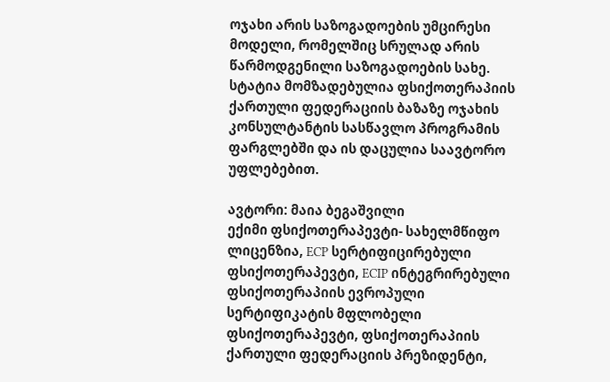ოჯახი არის საზოგადოების უმცირესი
მოდელი, რომელშიც სრულად არის წარმოდგენილი საზოგადოების სახე.
სტატია მომზადებულია ფსიქოთერაპიის ქართული ფედერაციის ბაზაზე ოჯახის კონსულტანტის სასწავლო პროგრამის ფარგლებში და ის დაცულია საავტორო უფლებებით.

ავტორი: მაია ბეგაშვილი
ექიმი ფსიქოთერაპევტი- სახელმწიფო ლიცენზია, ECP სერტიფიცირებული ფსიქოთერაპევტი, ECIP ინტეგრირებული ფსიქოთერაპიის ევროპული სერტიფიკატის მფლობელი ფსიქოთერაპევტი, ფსიქოთერაპიის ქართული ფედერაციის პრეზიდენტი,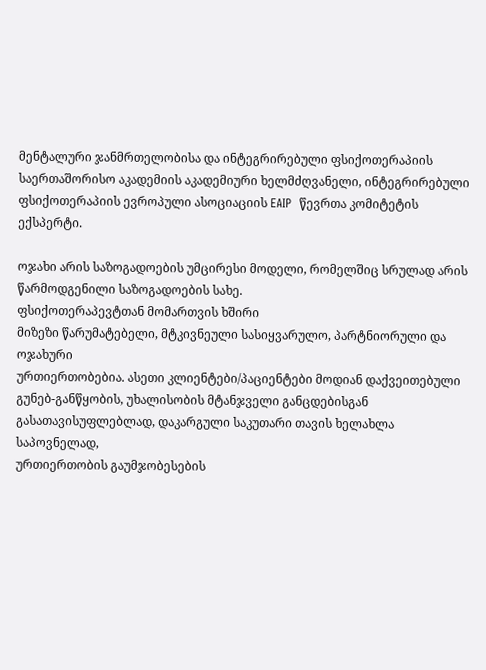მენტალური ჯანმრთელობისა და ინტეგრირებული ფსიქოთერაპიის საერთაშორისო აკადემიის აკადემიური ხელმძღვანელი, ინტეგრირებული ფსიქოთერაპიის ევროპული ასოციაციის EAIP  წევრთა კომიტეტის ექსპერტი.

ოჯახი არის საზოგადოების უმცირესი მოდელი, რომელშიც სრულად არის წარმოდგენილი საზოგადოების სახე.
ფსიქოთერაპევტთან მომართვის ხშირი
მიზეზი წარუმატებელი, მტკივნეული სასიყვარულო, პარტნიორული და ოჯახური
ურთიერთობებია. ასეთი კლიენტები/პაციენტები მოდიან დაქვეითებული
გუნებ-განწყობის, უხალისობის მტანჯველი განცდებისგან
გასათავისუფლებლად, დაკარგული საკუთარი თავის ხელახლა საპოვნელად,
ურთიერთობის გაუმჯობესების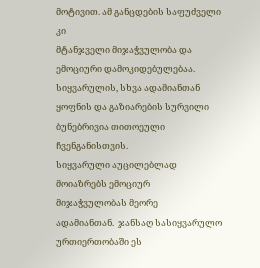მოტივით. ამ განცდების საფუძველი კი
მტანჯველი მიჯაჭვულობა და ემოციური დამოკიდებულებაა.
სიყვარულის, სხვა ადამიანთან
ყოფნის და გაზიარების სურვილი ბუნებრივია თითოეული ჩვენგანისთვის.
სიყვარული აუცილებლად მოიაზრებს ემოციურ მიჯაჭვულობას მეორე
ადამიანთან.  ჯანსაღ სასიყვარულო ურთიერთობაში ეს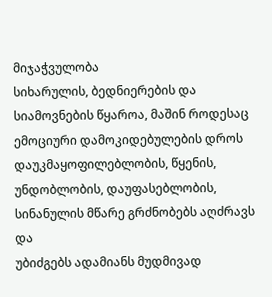მიჯაჭვულობა
სიხარულის, ბედნიერების და სიამოვნების წყაროა, მაშინ როდესაც
ემოციური დამოკიდებულების დროს დაუკმაყოფილებლობის, წყენის,
უნდობლობის, დაუფასებლობის, სინანულის მწარე გრძნობებს აღძრავს და
უბიძგებს ადამიანს მუდმივად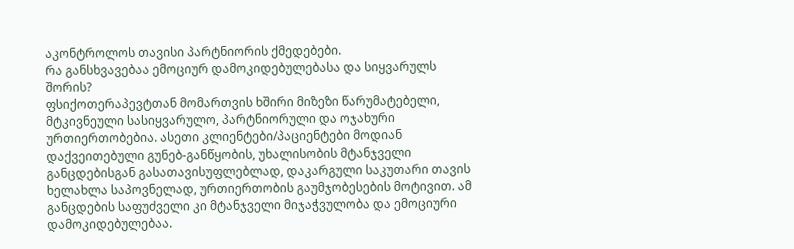აკონტროლოს თავისი პარტნიორის ქმედებები.
რა განსხვავებაა ემოციურ დამოკიდებულებასა და სიყვარულს შორის?
ფსიქოთერაპევტთან მომართვის ხშირი მიზეზი წარუმატებელი, მტკივნეული სასიყვარულო, პარტნიორული და ოჯახური ურთიერთობებია. ასეთი კლიენტები/პაციენტები მოდიან დაქვეითებული გუნებ-განწყობის, უხალისობის მტანჯველი განცდებისგან გასათავისუფლებლად, დაკარგული საკუთარი თავის ხელახლა საპოვნელად, ურთიერთობის გაუმჯობესების მოტივით. ამ განცდების საფუძველი კი მტანჯველი მიჯაჭვულობა და ემოციური დამოკიდებულებაა.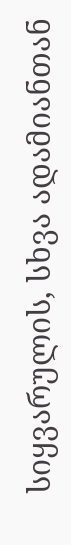სიყვარულის, სხვა ადამიანთან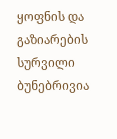ყოფნის და გაზიარების სურვილი ბუნებრივია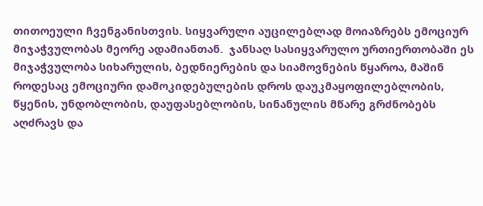თითოეული ჩვენგანისთვის. სიყვარული აუცილებლად მოიაზრებს ემოციურ მიჯაჭვულობას მეორე ადამიანთან.  ჯანსაღ სასიყვარულო ურთიერთობაში ეს მიჯაჭვულობა სიხარულის, ბედნიერების და სიამოვნების წყაროა, მაშინ როდესაც ემოციური დამოკიდებულების დროს დაუკმაყოფილებლობის, წყენის, უნდობლობის, დაუფასებლობის, სინანულის მწარე გრძნობებს აღძრავს და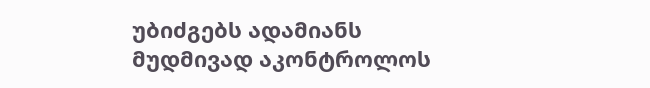უბიძგებს ადამიანს მუდმივად აკონტროლოს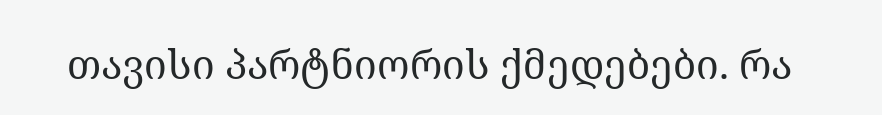თავისი პარტნიორის ქმედებები. რა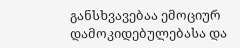განსხვავებაა ემოციურ დამოკიდებულებასა და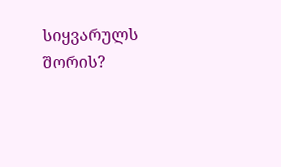სიყვარულს შორის?